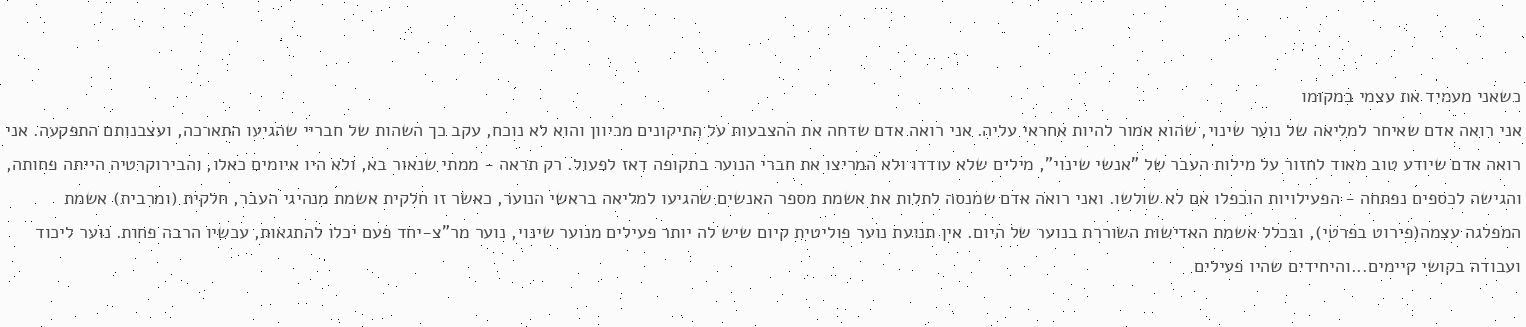כשאני מעמיד את עצמי במקומו
אני רואה אדם שאיחר למליאה של נוער שינוי, שהוא אמור להיות אחראי עליה. אני רואה אדם שדחה את ההצבעות על התיקונים מכיוון והוא לא נוכח, עקב כך השהות של חבריי שהגיעו התארכה, ועצבנותם התפקעה. אני רואה אדם שיודע טוב מאוד לחזור על מילות העבר של "אנשי שינוי", מילים שלא עודדו ולא המריצו את חברי הנוער בתקופה דאז לפעול. רק תראה - ממתי שנאור בא, ולא היו איומים כאלו, והבירוקרטיה הייתה פחותה, והגישה לכספים נפתחה - הפעילויות הוכפלו אם לא שולשו. ואני רואה אדם שמנסה לתלות את אשמת מספר האנשים שהגיעו למליאה בראשי הנוער, כאשר זו חלקית אשמת מנהיגי העבר, חלקית (ומרבית) אשמת המפלגה עצמה(פירוט בפרטי), ובכלל אשמת האדישות השוררת בנוער של היום. אין תנועת נוער פוליטית קיום שיש לה יותר פעילים מנוער שינוי, נוער מר"צ-יחד פעם יכלו להתגאות, עכשיו הרבה פחות. נוער ליכוד ועבודה בקושי קיימים...והיחידים שהיו פעילים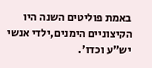באמת פוליטים השנה היו הקיצוניים הימנים,ילדי אנשי יש"ע וכדו'.